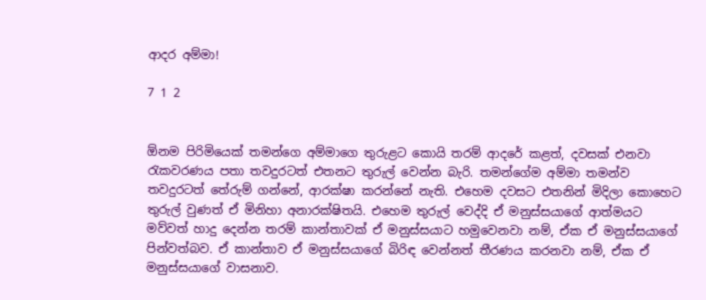ආදර අම්මා!

7 1 2


ඕනම පිරිමියෙක් තමන්ගෙ අම්මාගෙ තුරුළට කොයි තරම් ආදරේ කළත්, දවසක් එනවා රැකවරණය පතා තවදුරටත් එතනට තුරුල් වෙන්න බැරි. තමන්ගේම අම්මා තමන්ව තවදුරටත් තේරුම් ගන්නේ, ආරක්ෂා කරන්නේ නැති. එහෙම දවසට එතනින් මිදිලා කොහෙට තුරුල් වුණත් ඒ මිනිහා අනාරක්ෂිතයි. එහෙම තුරුල් වෙද්දි ඒ මනුස්සයාගේ ආත්මයට මව්වත් හාදු දෙන්න තරම් කාන්තාවක් ඒ මනුස්සයාට හමුවෙනවා නම්, ඒක ඒ මනුස්සයාගේ පින්වත්බව. ඒ කාන්තාව ඒ මනුස්සයාගේ බිරිඳ වෙන්නත් තීරණය කරනවා නම්, ඒක ඒ මනුස්සයාගේ වාසනාව.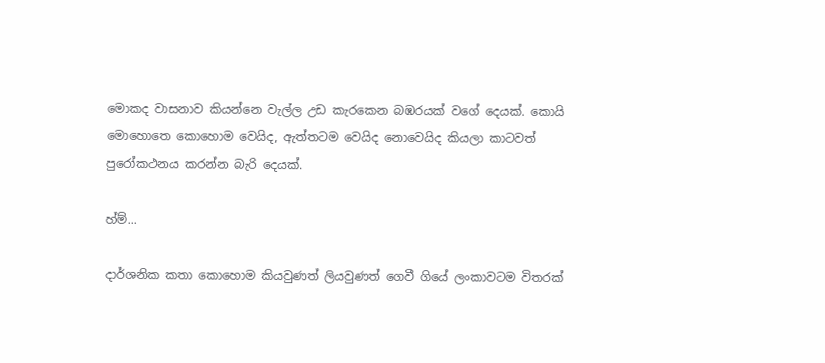මොකද වාසනාව කියන්නෙ වැල්ල උඩ කැරකෙන බඹරයක් වගේ දෙයක්. කොයි මොහොතෙ කොහොම වෙයිද, ඇත්තටම වෙයිද නොවෙයිද කියලා කාටවත් පුරෝකථනය කරන්න බැරි දෙයක්.

හ්ම්...

දාර්ශනික කතා කොහොම කියවුණත් ලියවුණත් ගෙවී ගියේ ලංකාවටම විතරක්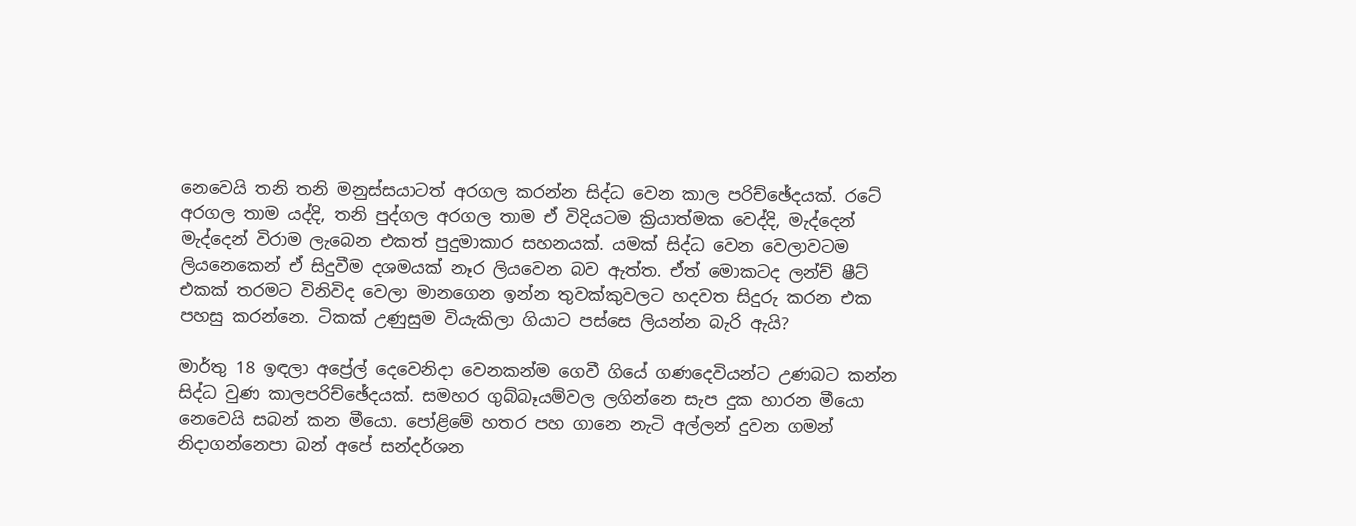නෙවෙයි තනි තනි මනුස්සයාටත් අරගල කරන්න සිද්ධ වෙන කාල පරිච්ඡේදයක්. රටේ අරගල තාම යද්දි, තනි පුද්ගල අරගල තාම ඒ විදියටම ක්‍රියාත්මක වෙද්දි, මැද්දෙන් මැද්දෙන් විරාම ලැබෙන එකත් පුදුමාකාර සහනයක්. යමක් සිද්ධ වෙන වෙලාවටම ලියනෙකෙන් ඒ සිදුවීම දශමයක් නෑර ලියවෙන බව ඇත්ත. ඒත් මොකටද ලන්ච් ෂීට් එකක් තරමට විනිවිද වෙලා මානගෙන ඉන්න තුවක්කුවලට හදවත සිදුරු කරන එක පහසු කරන්නෙ. ටිකක් උණුසුම වියැකිලා ගියාට පස්සෙ ලියන්න බැරි ඇයි?

මාර්තු 18 ඉඳලා අප්‍රේල් දෙවෙනිදා වෙනකන්ම ගෙවී ගියේ ගණදෙවියන්ට උණබට කන්න සිද්ධ වුණ කාලපරිච්ඡේදයක්. සමහර ගුබ්බෑයම්වල ලගින්නෙ සැප දුක හාරන මීයො නෙවෙයි සබන් කන මීයො. පෝළිමේ හතර පහ ගානෙ නැටි අල්ලන් දුවන ගමන් නිදාගන්නෙපා බන් අපේ සන්දර්ශන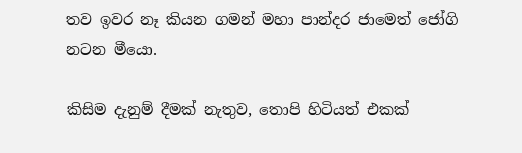තව ඉවර නෑ කියන ගමන් මහා පාන්දර ජාමෙත් ජෝගි නටන මීයො.

කිසිම දැනුම් දීමක් නැතුව, තොපි හිටියත් එකක්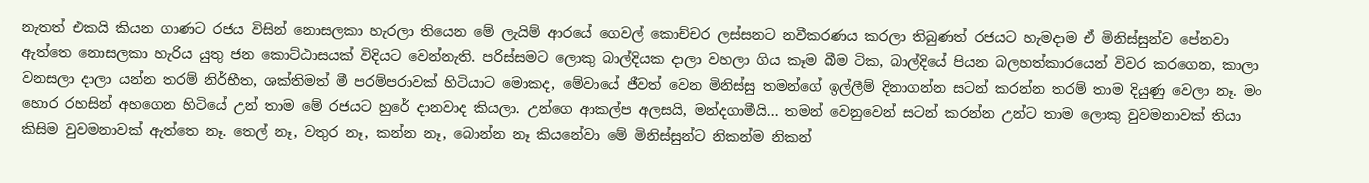නැතත් එකයි කියන ගාණට රජය විසින් නොසලකා හැරලා තියෙන මේ ලැයිම් ආරයේ ගෙවල් කොච්චර ලස්සනට නවීකරණය කරලා තිබුණත් රජයට හැමදාම ඒ මිනිස්සුන්ව පේනවා ඇත්තෙ නොසලකා හැරිය යුතු ජන කොට්ඨාසයක් විදියට වෙන්නැති. පරිස්සමට ලොකු බාල්දියක දාලා වහලා ගිය කෑම බීම ටික, බාල්දියේ පියන බලහත්කාරයෙන් විවර කරගෙන, කාලා වනසලා දාලා යන්න තරම් නිර්භීත, ශක්තිමත් මී පරම්පරාවක් හිටියාට මොකද, මේවායේ ජීවත් වෙන මිනිස්සු තමන්ගේ ඉල්ලීම් දිනාගන්න සටන් කරන්න තරම් තාම දියුණු වෙලා නෑ. මං හොර රහසින් අහගෙන හිටියේ උන් තාම මේ රජයට හුරේ දානවාද කියලා. උන්ගෙ ආකල්ප අලසයි, මන්දගාමීයි... තමන් වෙනුවෙන් සටන් කරන්න උන්ට තාම ලොකු වුවමනාවක් තියා කිසිම වුවමනාවක් ඇත්තෙ නෑ. තෙල් නෑ, වතුර නෑ, කන්න නෑ, බොන්න නෑ කියනේවා මේ මිනිස්සුන්ට නිකන්ම නිකන්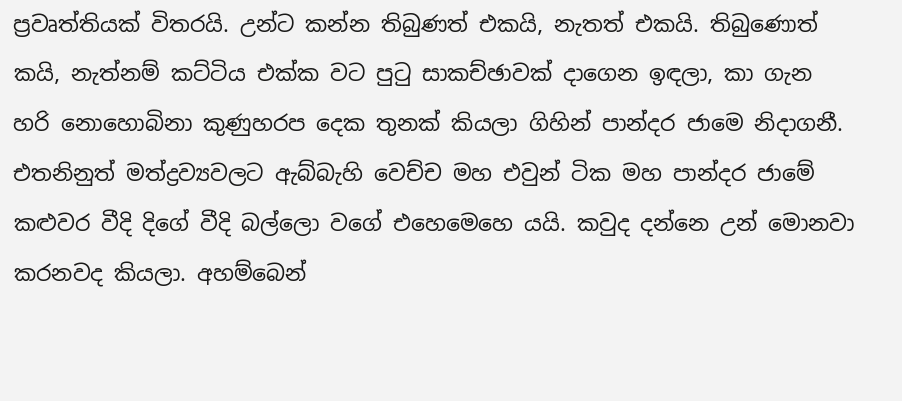ප්‍රවෘත්තියක් විතරයි. උන්ට කන්න තිබුණත් එකයි, නැතත් එකයි. තිබුණොත් කයි, නැත්නම් කට්ටිය එක්ක වට පුටු සාකච්ඡාවක් දාගෙන ඉඳලා, කා ගැන හරි නොහොබිනා කුණුහරප දෙක තුනක් කියලා ගිහින් පාන්දර ජාමෙ නිදාගනී. එතනිනුත් මත්ද්‍රව්‍යවලට ඇබ්බැහි වෙච්ච මහ එවුන් ටික මහ පාන්දර ජාමේ කළුවර වීදි දිගේ වීදි බල්ලො වගේ එහෙමෙහෙ යයි. කවුද දන්නෙ උන් මොනවා කරනවද කියලා. අහම්බෙන්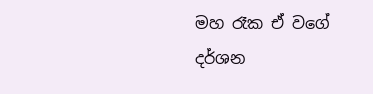මහ රෑක ඒ වගේ දර්ශන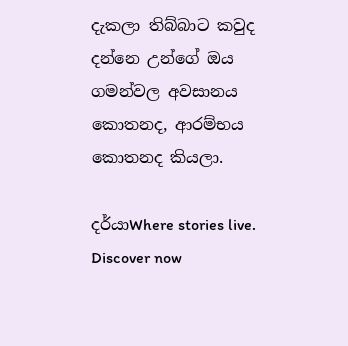දැකලා තිබ්බාට කවුද දන්නෙ උන්ගේ ඔය ගමන්වල අවසානය කොතනද, ආරම්භය කොතනද කියලා.

දර්යාWhere stories live. Discover now